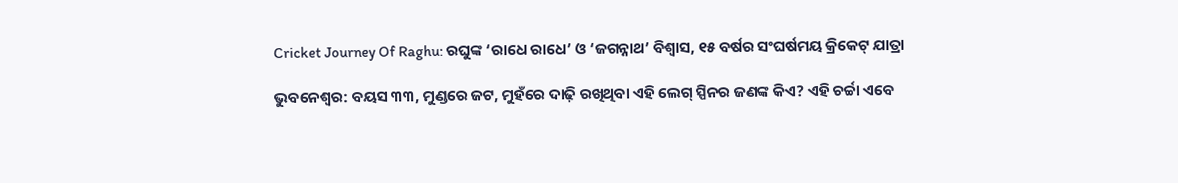Cricket Journey Of Raghu: ରଘୁଙ୍କ ‘ରାଧେ ରାଧେ’ ଓ ‘ଜଗନ୍ନାଥ’ ବିଶ୍ବାସ, ୧୫ ବର୍ଷର ସଂଘର୍ଷମୟ କ୍ରିକେଟ୍‌ ଯାତ୍ରା

ଭୁବନେଶ୍ବର: ବୟସ ୩୩, ମୁଣ୍ଡରେ ଜଟ, ମୁହଁରେ ଦାଢ଼ି ରଖିଥିବା ଏହି ଲେଗ୍‌ ସ୍ପିନର ଜଣଙ୍କ କିଏ? ଏହି ଚର୍ଚ୍ଚା ଏବେ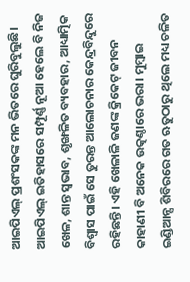ଆଇପିଏଲ୍‌ ପ୍ରଶଂସକଙ୍କ ମନ ଭିତରେ ଘୁରିବୁଲୁଛି। ଆଇପିଏଲ୍‌ ଇତିହାସରେ ସମ୍ପୂର୍ଣ୍ଣ ନୂଆ ହେଲେ ବି ନିଜ ଖେଳ, ଶାନ୍ତ ସ୍ବଭାବ, ଶୃଙ୍ଖଳିତ ବ୍ୟବହାର, ଆଧ୍ୟାତ୍ମିକ ବିଶ୍ବାସ ପାଇଁ ସେ ତୁରନ୍ତ ଆଲୋଚନାର କେନ୍ଦ୍ରବିନ୍ଦୁରେ ରହିଛନ୍ତି। ଏହି ଖେଳାଳି ଜଣଙ୍କ କ୍ରିକେଟ୍ ଜୀବନ କାହାଣୀ ବି ଅନେକ ଉତ୍କଣ୍ଠାରେ ଭରା। ମୁମ୍ବାଇ ଇଣ୍ଡିଆନ୍ସ ଶିବିରରେ ଗତ ଋତୁଠାରୁ ଥିଲେ ମଧ୍ୟ ଚଳିତ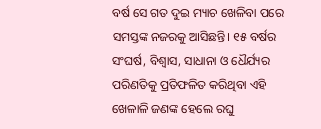ବର୍ଷ ସେ ଗତ ଦୁଇ ମ୍ୟାଚ ଖେଳିବା ପରେ ସମସ୍ତଙ୍କ ନଜରକୁ ଆସିଛନ୍ତି। ୧୫ ବର୍ଷର ସଂଘ‌ର୍ଷ, ବିଶ୍ବାସ, ସାଧାନା ଓ ଧୈର୍ଯ୍ୟର ପରିଣତିକୁ ପ୍ରତିଫଳିତ କରିଥିବା ଏହି ଖେଳାଳି ଜଣଙ୍କ ହେଲେ ରଘୁ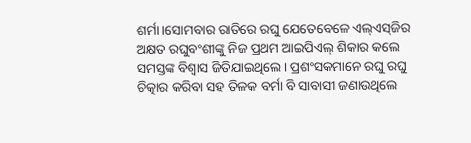ଶର୍ମା।‌ସୋମବାର ରାତିରେ ରଘୁ ଯେତେବେଳେ ଏଲ୍‌ଏସ୍‌ଜିର ଅକ୍ଷତ ରଘୁବଂଶୀଙ୍କୁ ନିଜ ପ୍ରଥମ ଆଇପିଏଲ୍‌ ଶିକାର କଲେ ସମସ୍ତଙ୍କ ବିଶ୍ବାସ ଜିତିଯାଇଥିଲେ। ପ୍ରଶଂସକମାନେ ରଘୁ ରଘୁ ଚିତ୍କାର କରିବା ସହ ତିଳକ ବର୍ମା ବି ସାବାସୀ ଜଣାଉଥିଲେ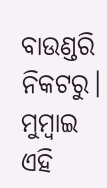ବାଉଣ୍ଡରି ନିକଟରୁ। ମୁମ୍ବାଇ ଏହି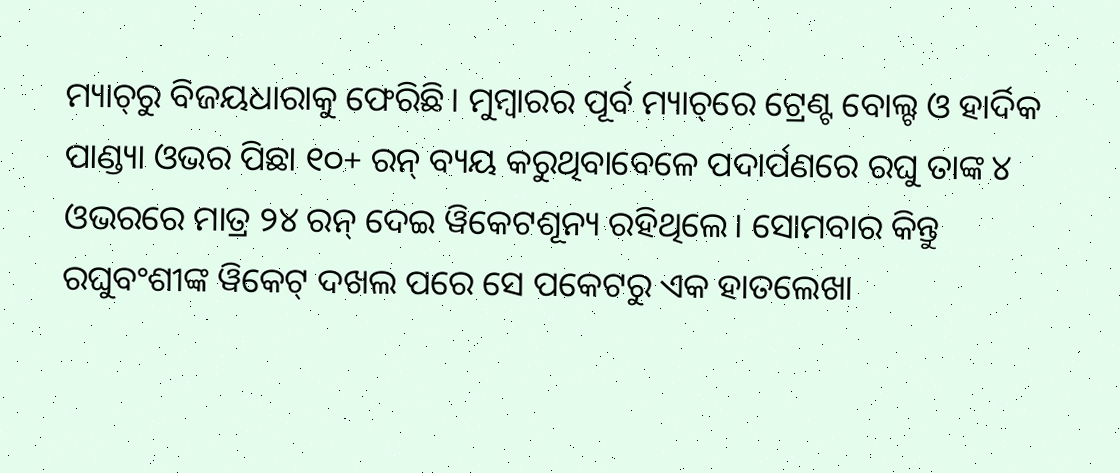ମ୍ୟାଚ୍‌ରୁ ବିଜୟଧାରାକୁ ‌ଫେରିଛି। ମୁମ୍ବାରର ପୂର୍ବ ମ୍ୟାଚ୍‌ରେ ଟ୍ରେଣ୍ଟ ବୋଲ୍ଟ ଓ ହାର୍ଦିକ ପାଣ୍ଡ୍ୟା ଓଭର ପିଛା ୧୦+ ରନ୍‌ ବ୍ୟୟ କରୁଥିବାବେଳେ ପଦାର୍ପଣରେ ରଘୁ ତାଙ୍କ ୪ ଓଭରରେ ମାତ୍ର ୨୪ ରନ୍‌ ଦେଇ ୱିକେଟଶୂନ୍ୟ ରହିଥିଲେ। ସୋମବାର କିନ୍ତୁ ରଘୁବଂଶୀଙ୍କ ୱିକେଟ୍‌ ଦଖଲ ପରେ ସେ ପକେଟରୁ ଏକ ହାତଲେଖା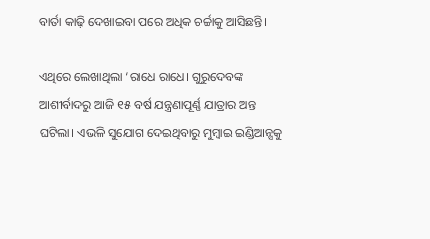ବାର୍ତା କାଢ଼ି ଦେଖାଇବା ପରେ ଅଧିକ ଚର୍ଚ୍ଚାକୁ ଆସିଛନ୍ତି।

ଏଥିରେ ଲେଖାଥିଲା ‘ରାଧେ ରାଧେ। ଗୁରୁଦେବଙ୍କ ଆଶୀର୍ବାଦରୁ ଆଜି ୧୫ ବର୍ଷ ଯନ୍ତ୍ରଣାପୂର୍ଣ୍ଣ ଯାତ୍ରାର ଅନ୍ତ ଘଟିଲା। ଏଭଳି ସୁଯୋଗ ଦେଇଥିବାରୁ ମୁମ୍ବାଇ ଇଣ୍ଡିଆନ୍ସକୁ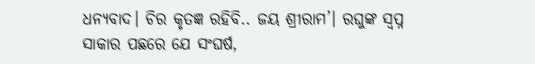ଧନ୍ୟବାଦ। ଚିର କୃତଜ୍ଞ ରହିବି.. ଜୟ ଶ୍ରୀରାମ’। ରଘୁଙ୍କ ସ୍ବପ୍ନ ସାକାର ପଛରେ ଯେ ସଂଘର୍ଷ,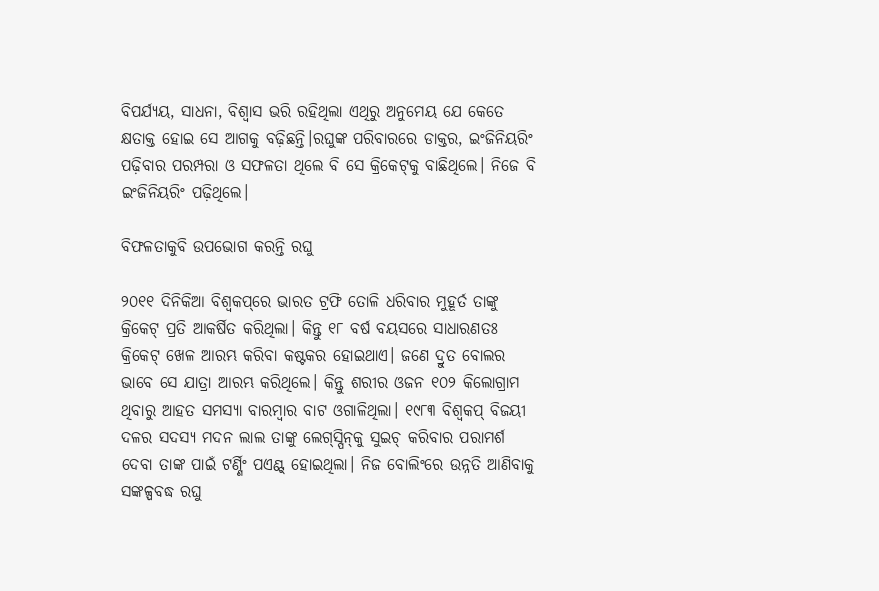ବିପର୍ଯ୍ୟୟ, ସାଧନା, ବିଶ୍ବାସ ଭରି ରହିଥିଲା ଏଥିରୁ ଅନୁମେୟ ଯେ କେତେ କ୍ଷତାକ୍ତ‌ ହୋଇ ସେ ଆଗକୁ ବଢ଼ିଛନ୍ତି।ରଘୁଙ୍କ ପରିବାରରେ ଡାକ୍ତର, ଇଂଜିନିୟରିଂ ପଢ଼ିବାର ପରମ୍ପରା ଓ ସଫଳତା ଥିଲେ ବି ସେ କ୍ରିକେଟ୍‌କୁ ବାଛିଥିଲେ। ନିଜେ ବି ଇଂଜିନିୟରିଂ ପଢ଼ିଥିଲେ।

ବିଫଳତାକୁବି ଉପଭୋଗ କରନ୍ତି ରଘୁ

୨୦୧୧ ଦିନିକିଆ ବିଶ୍ବକପ୍‌ରେ ଭାରତ ଟ୍ରଫି ତୋଳି ଧରିବାର ମୁହୂର୍ତ ତାଙ୍କୁ କ୍ରିକେଟ୍‌ ପ୍ରତି ଆକର୍ଷିତ କରିଥିଲା। କିନ୍ତୁ ୧୮ ବର୍ଷ ବୟସରେ ସାଧାରଣତଃ କ୍ରିକେଟ୍‌ ଖେଳ ଆରମ୍ଭ କରିବା କଷ୍ଟକର ହୋଇଥାଏ। ଜଣେ ଦ୍ରୁତ ବୋଲର ଭାବେ ସେ ଯାତ୍ରା ଆରମ୍ଭ କରିଥିଲେ। କିନ୍ତୁ ଶରୀର ଓଜନ ୧୦୨ କିଲୋଗ୍ରାମ ଥିବାରୁ ଆହତ ସମସ୍ୟା ବାରମ୍ବାର ବାଟ ଓଗାଳିଥିଲା। ୧୯୮୩ ବିଶ୍ବକପ୍‌ ବିଜୟୀ ଦଳର ସଦସ୍ୟ ମଦନ ଲାଲ ତାଙ୍କୁ ଲେଗ୍‌ସ୍ପିନ୍‌କୁ ସୁଇଚ୍‌ କରିବାର ପରାମର୍ଶ ଦେବା ତାଙ୍କ ପାଇଁ ଟର୍ଣ୍ଣିଂ ପଏଣ୍ଟ୍‌ ହୋଇଥିଲା। ନିଜ ବୋଲିଂରେ ଉନ୍ନତି ଆଣିବାକୁ ସଙ୍କଳ୍ପବଦ୍ଧ ରଘୁ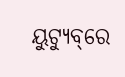ୟୁଟ୍ୟୁବ୍‌ରେ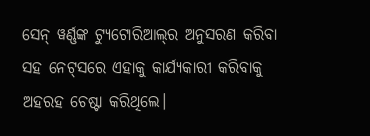ସେନ୍‌ ୱର୍ଣ୍ଣଙ୍କ ଟ୍ୟୁଟୋରିଆଲ୍‌ର ଅନୁସରଣ କରିବା ସହ ନେଟ୍‌ସରେ ଏହାକୁ କାର୍ଯ୍ୟକାରୀ କରିବାକୁ ଅହରହ ଚେଷ୍ଟା କରିଥିଲେ।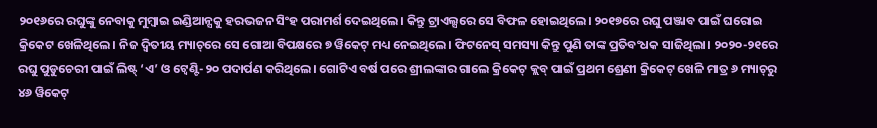୨୦୧୬ରେ ରଘୁଙ୍କୁ ନେବାକୁ ମୁମ୍ବାଇ ଇଣ୍ଡିଆନ୍ସକୁ ହରଭଜନ ସିଂହ ପରାମର୍ଶ ଦେଇଥିଲେ। କିନ୍ତୁ ଟ୍ରାଏଲ୍ସରେ ସେ ବିଫଳ ହୋଇଥିଲେ। ୨୦୧୭ରେ ରଘୁ ପଞ୍ଜାବ ପାଇଁ ଘରୋଇ କ୍ରିକେଟ ଖେଳିଥିଲେ। ନିଜ ଦ୍ବିତୀୟ ମ୍ୟାଚ୍‌ରେ ସେ ଗୋଆ ବିପକ୍ଷରେ ୭ ୱିକେଟ୍‌ ମଧ୍ୟ ନେଇଥିଲେ। ଫିଟନେସ୍‌ ସମସ୍ୟା କିନ୍ତୁ ପୁଣି ତାଙ୍କ ପ୍ରତିବଂଧକ ସାଜିଥିଲା। ୨୦୨୦-୨୧ରେ ରଘୁ ପୁଡୁଚେରୀ ପାଇଁ ଲିଷ୍ଟ୍‌ ‘ଏ’ ଓ ଟ୍ବେଣ୍ଟି-୨୦ ପଦାର୍ପଣ କରିଥିଲେ। ଗୋଟିଏ ବର୍ଷ ପରେ ଶ୍ରୀଲଙ୍କାର ଗାଲେ କ୍ରିକେଟ୍‌ କ୍ଲବ୍‌ ପାଇଁ ପ୍ରଥମ ଶ୍ରେଣୀ କ୍ରିକେଟ୍‌ ଖେଳି ମାତ୍ର ୬ ମ୍ୟାଚ୍‌ରୁ ୪୬ ୱିକେଟ୍‌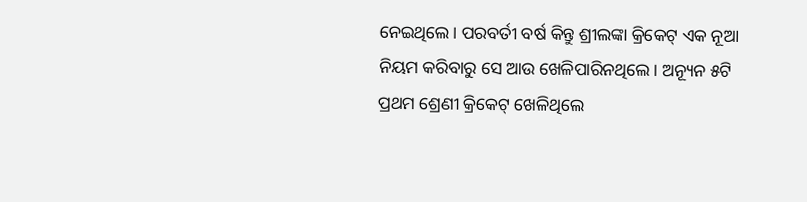ନେଇଥିଲେ। ପରବର୍ତୀ ବର୍ଷ କିନ୍ତୁ ଶ୍ରୀଲଙ୍କା କ୍ରିକେଟ୍‌ ଏକ ନୂଆ ନିୟମ କରିବାରୁ ସେ ଆଉ ଖେଳିପାରିନଥିଲେ। ଅନ୍ୟୂନ ୫ଟି ପ୍ରଥମ ଶ୍ରେଣୀ କ୍ରିକେଟ୍‌ ଖେଳିଥିଲେ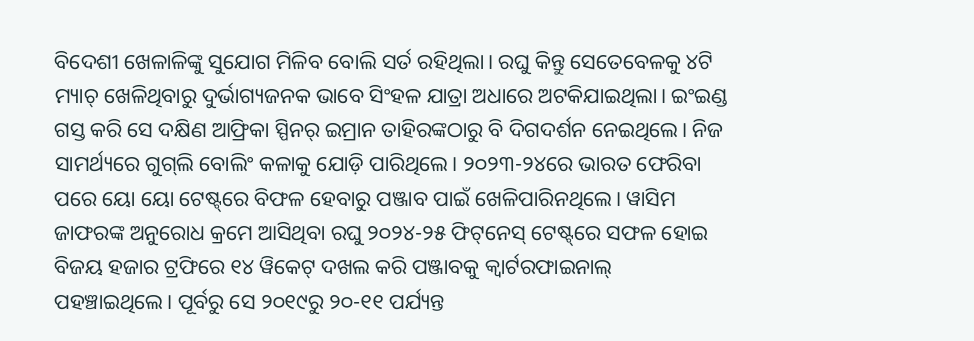ବିଦେଶୀ ଖେଳାଳିଙ୍କୁ ସୁଯୋଗ ମିଳିବ ବୋଲି ସର୍ତ ରହିଥିଲା। ରଘୁ କିନ୍ତୁ ସେତେବେଳକୁ ୪ଟି ମ୍ୟାଚ୍‌ ଖେଳିଥିବାରୁ ଦୁର୍ଭାଗ୍ୟଜନକ ଭାବେ ସିଂହଳ ଯାତ୍ରା ଅଧାରେ ଅଟକିଯାଇଥିଲା। ଇଂଇଣ୍ଡ ଗସ୍ତ କରି ସେ ଦକ୍ଷିଣ ଆଫ୍ରିକା ସ୍ପିନର୍‌ ଇମ୍ରାନ ତାହିରଙ୍କଠାରୁ ବି ଦିଗଦର୍ଶନ ନେଇଥିଲେ। ନିଜ ସାମର୍ଥ୍ୟରେ ଗୁଗ୍‌ଲି ବୋଲିଂ କଳାକୁ ଯୋଡ଼ି ପାରିଥିଲେ। ୨୦୨୩-୨୪ରେ ଭାରତ ଫେରିବା ପରେ ୟୋ ୟୋ ଟେଷ୍ଟ୍‌ରେ ବିଫଳ ହେବାରୁ ପଞ୍ଜାବ ପାଇଁ ଖେଳିପାରିନଥିଲେ। ୱାସିମ ଜାଫରଙ୍କ ଅନୁରୋଧ କ୍ରମେ ଆସିଥିବା ରଘୁ ୨୦୨୪-୨୫ ଫିଟ୍‌ନେସ୍‌ ଟେଷ୍ଟ୍‌ରେ ସଫଳ ହୋଇ ବିଜୟ ହଜାର ଟ୍ରଫିରେ ୧୪ ୱିକେଟ୍‌ ଦଖଲ କରି ପଞ୍ଜାବକୁ କ୍ବାର୍ଟରଫାଇନାଲ୍‌ ପହଞ୍ଚାଇଥିଲେ। ପୂର୍ବରୁ ସେ ୨୦୧୯ରୁ ୨୦-୧୧ ପର୍ଯ୍ୟନ୍ତ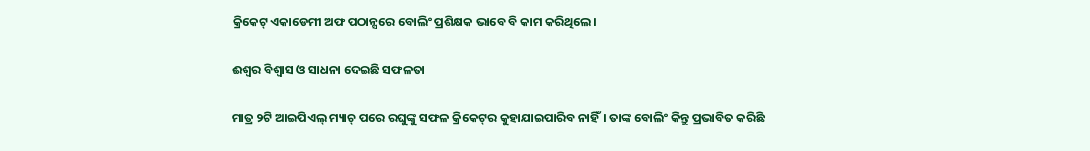କ୍ରିକେଟ୍‌ ଏକାଡେମୀ ଅଫ ପଠାନ୍ସରେ ବୋଲିଂ ପ୍ରଶିକ୍ଷକ ଭାବେ ବି କାମ କରିଥିଲେ।

ଈଶ୍ବର ବିଶ୍ବାସ ଓ ସାଧନା ଦେଇଛି ସଫଳତା

ମାତ୍ର ୨ଟି ଆଇପିଏଲ୍‌ ମ୍ୟାଚ୍‌ ପରେ ରଘୁଙ୍କୁ ସଫଳ କ୍ରିକେଟ୍‌ର କୁହାଯାଇପାରିବ ନାହିଁ। ତାଙ୍କ ବୋଲିଂ କିନ୍ତୁ ପ୍ରଭାବିତ କରିଛି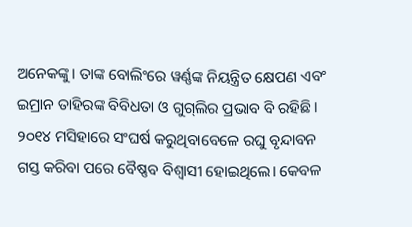ଅନେକଙ୍କୁ। ତାଙ୍କ ବୋଲିଂରେ ୱର୍ଣ୍ଣଙ୍କ ନିୟନ୍ତ୍ରିତ କ୍ଷେପଣ ଏବଂ ଇମ୍ରାନ ତାହିରଙ୍କ ବିବିଧତା ଓ ଗୁଗ୍‌ଲିର ପ୍ରଭାବ ବି ରହିଛି। ୨୦୧୪ ମସିହାରେ ସଂଘର୍ଷ କରୁଥିବାବେଳେ ରଘୁ ବୃନ୍ଦାବନ ଗସ୍ତ କରିବା ପରେ ବୈଷ୍ଣବ ବିଶ୍ବାସୀ ହୋଇଥିଲେ। କେବଳ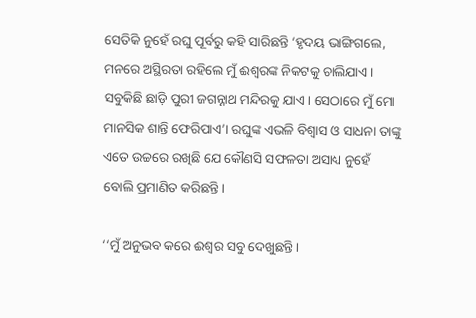ସେତିକି ନୁହେଁ ରଘୁ ପୂର୍ବରୁ କହି ସାରିଛନ୍ତି ‘ହୃଦୟ ଭାଙ୍ଗିଗଲେ, ମନରେ ଅସ୍ଥିରତା ରହିଲେ ମୁଁ ଈଶ୍ବରଙ୍କ ନିକଟକୁ ଚାଲିଯାଏ। ସବୁକିଛି ଛାଡ଼ି ପୁରୀ ଜଗନ୍ନାଥ ମନ୍ଦିରକୁ ଯାଏ। ସେଠାରେ ମୁଁ ମୋ ମାନସିକ ଶାନ୍ତି ଫେରିପାଏ’। ରଘୁଙ୍କ ଏଭଳି ବିଶ୍ବାସ ଓ ସାଧନା ତାଙ୍କୁ ଏତେ ଉଚ୍ଚରେ ରଖିଛି ଯେ କୌଣସି ସଫଳତା ଅସାଧ୍ୟ ନୁହେଁ ବୋଲି ପ୍ରମାଣିତ କରିଛନ୍ତି।

‘‘ମୁଁ ଅନୁଭବ କରେ ଈଶ୍ବର ସବୁ ଦେଖୁଛନ୍ତି।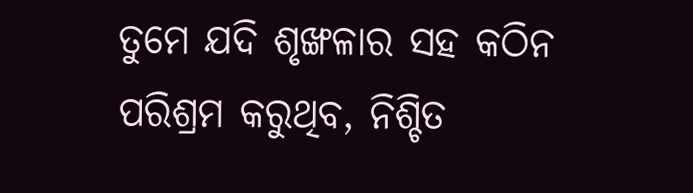ତୁମେ ଯଦି ଶୃଙ୍ଖଳାର ସହ କଠିନ ପରିଶ୍ରମ କରୁଥିବ, ନିଶ୍ଚିତ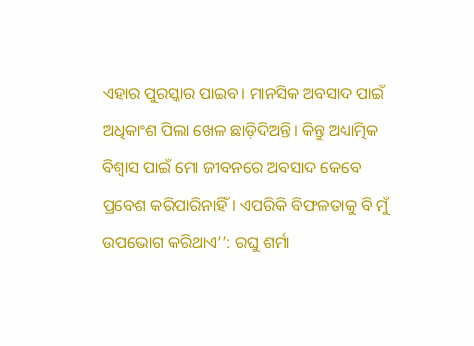ଏହାର ପୁରସ୍କାର ପାଇବ। ମାନସିକ ଅବସାଦ ପାଇଁ ଅଧିକାଂଶ ପିଲା ଖେଳ ଛାଡ଼ିଦିଅନ୍ତି। କିନ୍ତୁ ଅଧ୍ୟାତ୍ମିକ ବିଶ୍ବାସ ପାଇଁ ମୋ ଜୀବନରେ ଅବସାଦ କେବେ ପ୍ରବେଶ କରିପାରିନାହିଁ। ଏପରିକି ବିଫଳତାକୁ ବି ମୁଁ ଉପଭୋଗ କରିଥାଏ’’: ରଘୁ ଶର୍ମା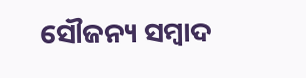ସୌଜନ୍ୟ ସମ୍ବାଦ